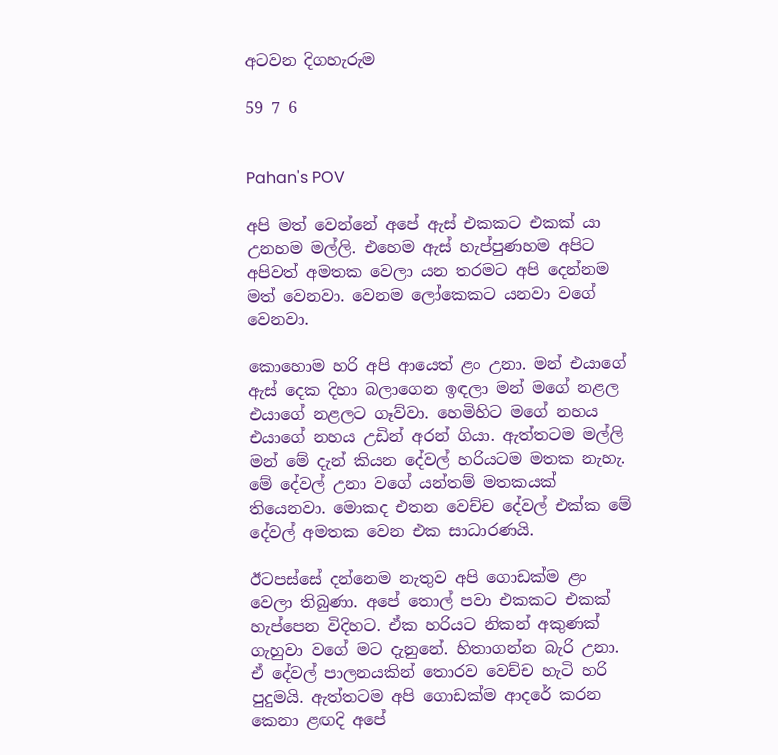අටවන දිගහැරුම

59 7 6


Pahan's POV

අපි මත් වෙන්නේ අපේ ඇස් එකකට එකක් යා උනහම මල්ලි. එහෙම ඇස් හැප්පුණහම අපිට අපිවත් අමතක වෙලා යන තරමට අපි දෙන්නම මත් වෙනවා. වෙනම ලෝකෙකට යනවා වගේ වෙනවා.

කොහොම හරි අපි ආයෙත් ළං උනා. මන් එයාගේ ඇස් දෙක දිහා බලාගෙන ඉඳලා මන් මගේ නළල එයාගේ නළලට ගෑව්වා. හෙමිහිට මගේ නහය එයාගේ නහය උඩින් අරන් ගියා. ඇත්තටම මල්ලි මන් මේ දැන් කියන දේවල් හරියටම මතක නැහැ. මේ දේවල් උනා වගේ යන්තම් මතකයක් තියෙනවා. මොකද එතන වෙච්ච දේවල් එක්ක මේ දේවල් අමතක වෙන එක සාධාරණයි.

ඊටපස්සේ දන්නෙම නැතුව අපි ගොඩක්ම ළං වෙලා තිබුණා. අපේ තොල් පවා එකකට එකක් හැප්පෙන විදිහට. ඒක හරියට නිකන් අකුණක් ගැහුවා වගේ මට දැනුනේ. හිතාගන්න බැරි උනා. ඒ දේවල් පාලනයකින් තොරව වෙච්ච හැටි හරි පුදුමයි. ඇත්තටම අපි ගොඩක්ම ආදරේ කරන කෙනා ළඟදි අපේ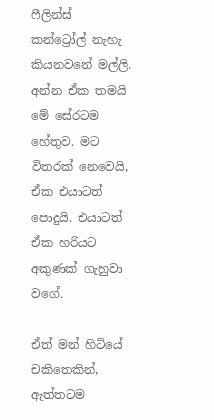ෆීලින්ස් කන්ට්‍රෝල් නැහැ කියනවනේ මල්ලි. අන්න ඒක තමයි මේ සේරටම හේතුව. මට විතරක් නෙවෙයි, ඒක එයාටත් පොදුයි. එයාටත් ඒක හරියට අකුණක් ගැහුවා වගේ.

ඒත් මන් හිටියේ චකිතෙකින්, ඇත්තටම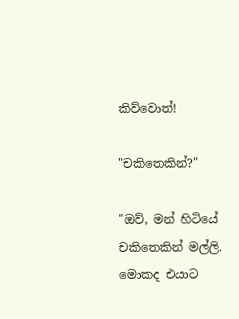කිව්වොත්!

"චකිතෙකින්?"

"ඔව්, මන් හිටියේ චකිතෙකින් මල්ලි. මොකද එයාට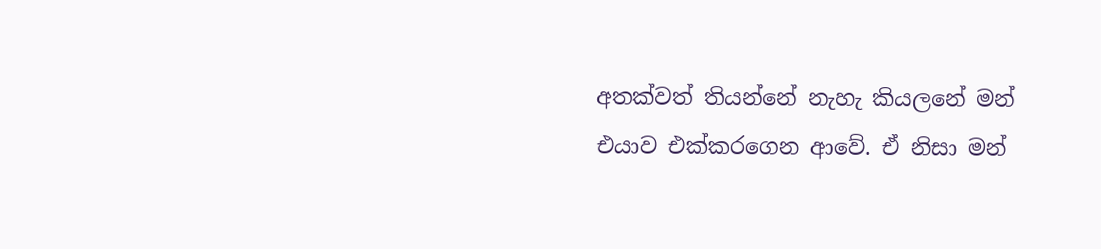අතක්වත් තියන්නේ නැහැ කියලනේ මන් එයාව එක්කරගෙන ආවේ. ඒ නිසා මන්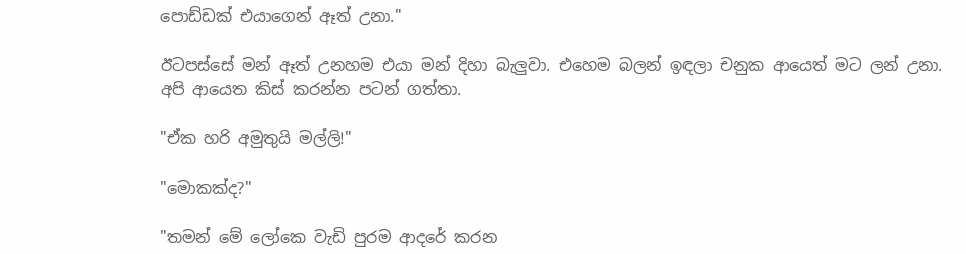පොඩ්ඩක් එයාගෙන් ඈත් උනා."

ඊටපස්සේ මන් ඈත් උනහම එයා මන් දිහා බැලුවා. එහෙම බලන් ඉඳලා චනුක ආයෙත් මට ලන් උනා. අපි ආයෙත කිස් කරන්න පටන් ගත්තා.

"ඒක හරි අමුතුයි මල්ලි!"

"මොකක්ද?"

"තමන් මේ ලෝකෙ වැඩි පුරම ආදරේ කරන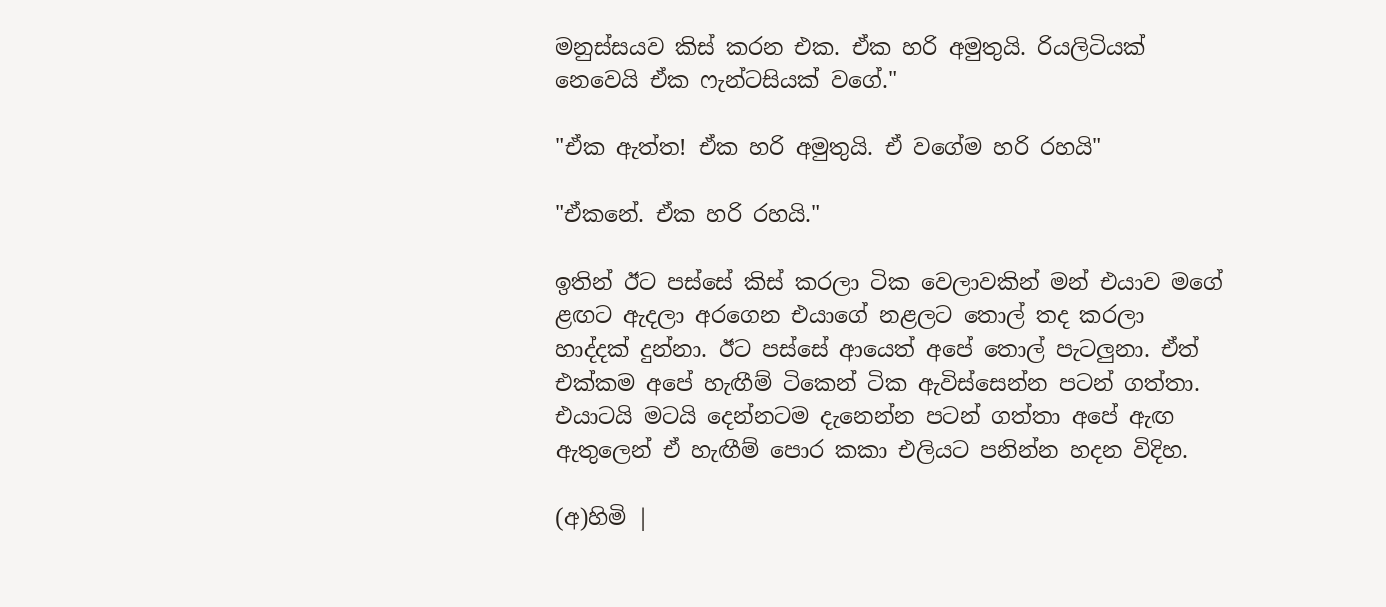මනුස්සයව කිස් කරන එක. ඒක හරි අමුතුයි. රියලිටියක් නෙවෙයි ඒක ෆැන්ටසියක් වගේ."

"ඒක ඇත්ත! ඒක හරි අමුතුයි. ඒ වගේම හරි රහයි"

"ඒකනේ. ඒක හරි රහයි."

ඉතින් ඊට පස්සේ කිස් කරලා ටික වෙලාවකින් මන් එයාව මගේ ළඟට ඇදලා අරගෙන එයාගේ නළලට තොල් තද කරලා හාද්දක් දුන්නා. ඊට පස්සේ ආයෙත් අපේ තොල් පැටලුනා. ඒත් එක්කම අපේ හැඟීම් ටිකෙන් ටික ඇවිස්සෙන්න පටන් ගත්තා. එයාටයි මටයි දෙන්නටම දැනෙන්න පටන් ගත්තා අපේ ඇඟ ඇතුලෙන් ඒ හැඟීම් පොර කකා එලියට පනින්න හදන විදිහ.

(අ)හිමි |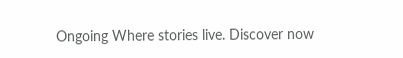Ongoing Where stories live. Discover now